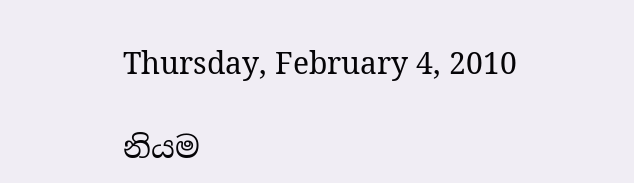Thursday, February 4, 2010

නියම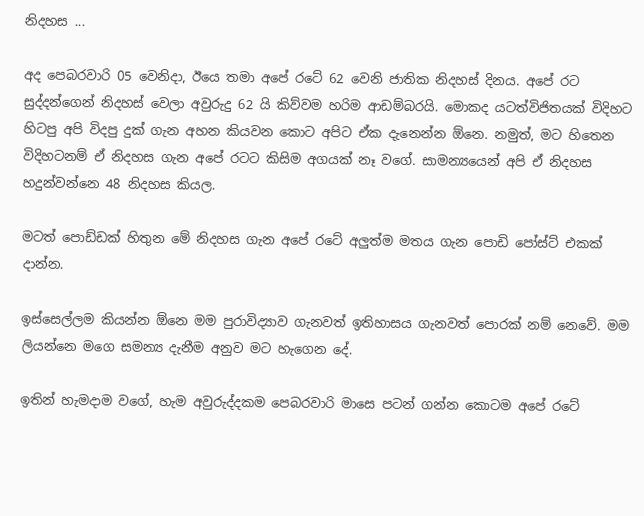නිදහස ...

අද පෙබරවාරි 05 වෙනිදා, ඊයෙ තමා අපේ රටේ 62 වෙනි ජාතික නිදහස් දිනය. අපේ රට සුද්දන්ගෙන් නිදහස් වෙලා අවුරුදු 62 යි කිව්වම හරිම ආඩම්බරයි. මොකද යටත්විජිතයක් විදිහට හිටපු අපි විදපු දුක් ගැන අහන කියවන කොට අපිට ඒක දැනෙන්න ඕනෙ. නමුත්, මට හිතෙන විදිහටනම් ඒ නිදහස ගැන අපේ රටට කිසිම අගයක් නෑ වගේ. සාමන්‍යයෙන් අපි ඒ නිදහස හදුන්වන්නෙ 48 නිදහස කියල.

මටත් පොඩ්ඩක් හිතුන මේ නිදහස ගැන අපේ රටේ අලුත්ම මතය ගැන පොඩි පෝස්ට් එකක් දාන්න.

ඉස්සෙල්ලම කියන්න ඕනෙ මම පුරාවිද්‍යාව ගැනවත් ඉතිහාසය ගැනවත් පොරක් නම් නෙවේ. මම ලියන්නෙ මගෙ සමන්‍ය දැනීම අනුව මට හැගෙන දේ.

ඉතින් හැමදාම වගේ, හැම අවුරුද්දකම පෙබරවාරි මාසෙ පටන් ගන්න කොටම අපේ රටේ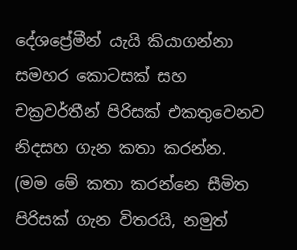දේශප්‍රේමීන් යැයි කියාගන්නා සමහර කොටසක් සහ චක්‍රවර්තීන් පිරිසක් එකතුවෙනව නිදසහ ගැන කතා කරන්න. (මම මේ කතා කරන්නෙ සීමිත පිරිසක් ගැන විතරයි, නමුත්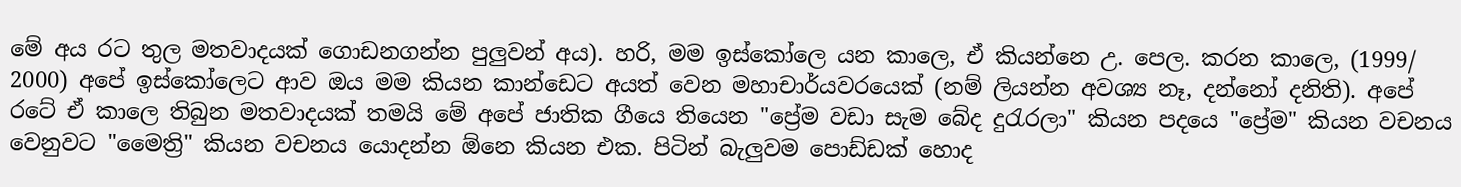මේ අය රට තුල මතවාදයක් ගොඩනගන්න පුලුවන් අය). හරි, මම ඉස්කෝලෙ යන කාලෙ, ඒ කියන්නෙ උ. පෙල. කරන කාලෙ, (1999/ 2000) අපේ ඉස්කෝලෙට ආව ඔය මම කියන කාන්ඩෙට අයත් වෙන මහාචාර්යවරයෙක් (නම් ලියන්න අවශ්‍ය නෑ, දන්නෝ දනිති). අපේ රටේ ඒ කාලෙ තිබුන මතවාදයක් තමයි මේ අපේ ජාතික ගීයෙ තියෙන "ප්‍රේම වඩා සැම බේද දු‍රැරලා" කියන පදයෙ "ප්‍රේම" කියන වචනය වෙනුවට "මෛත්‍රි" කියන වචනය යොදන්න ඕනෙ කියන එක. පිටින් බැලුවම පොඩ්ඩක් හොද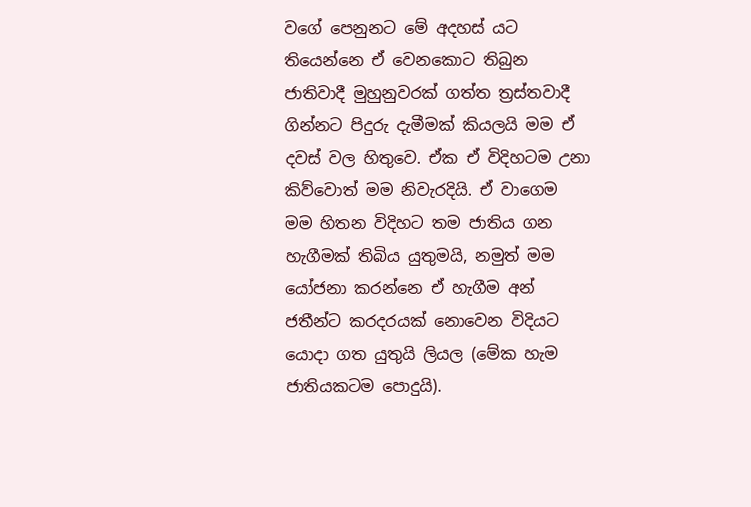වගේ පෙනුනට මේ අදහස් යට තියෙන්නෙ ඒ වෙනකොට තිබුන ජාතිවාදී මුහුනුවරක් ගත්ත ත්‍රස්තවාදී ගින්නට පිදුරු දැමීමක් කියලයි මම ඒ දවස් වල හිතුවෙ. ඒක ඒ විදිහටම උනා කිව්වොත් මම නිවැරදියි. ඒ වාගෙම මම හිතන විදිහට තම ජාතිය ගන හැගීමක් තිබිය යුතුමයි, නමුත් මම යෝජනා කරන්නෙ ඒ හැගීම අන් ජතීන්ට කරදරයක් නොවෙන විදියට යොදා ගත යුතුයි ලියල (මේක හැම ජාතියකටම පොදුයි).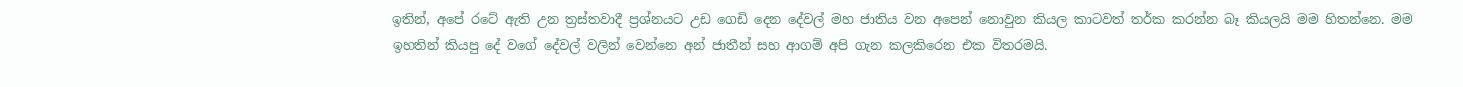ඉතින්, අපේ රටේ ඇති උන ත්‍රස්තවාදී ප්‍රශ්නයට උඩ ගෙඩි දෙන දේවල් මහ ජාතිය වන අපෙන් නොවුන කියල කාටවත් තර්ක කරන්න බෑ කියලයි මම හිතන්නෙ. මම ඉහතින් කියපු දේ වගේ දේවල් වලින් වෙන්නෙ අන් ජාතීන් සහ ආගම් අපි ගැන කලකිරෙන එක විතරමයි.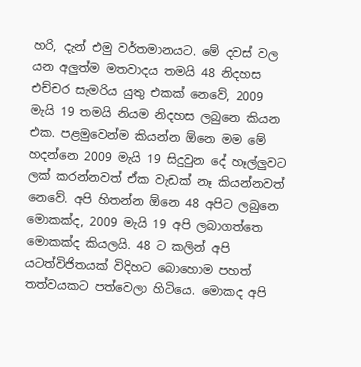හරි, දැන් එමු වර්තමානයට. මේ දවස් වල යන අලුත්ම මතවාදය තමයි 48 නිදහස එච්චර සැමරිය යුතු එකක් නෙවේ, 2009 මැයි 19 තමයි නියම නිදහස ලබුනෙ කියන එක. පළමුවෙන්ම කියන්න ඕනෙ මම මේ හදන්නෙ 2009 මැයි 19 සිදුවුන දේ හෑල්ලුවට ලක් කරන්නවත් ඒක වැඩක් නෑ කියන්නවත් නෙවේ. අපි හිතන්න ඕනෙ 48 අපිට ලබුනෙ මොකක්ද, 2009 මැයි 19 අපි ලබාගත්තෙ මොකක්ද කියලයි. 48 ට කලින් අපි යටත්විජිතයක් විදිහට බොහොම පහත් තත්වයකට පත්වෙලා හිටියෙ. මොකද අපි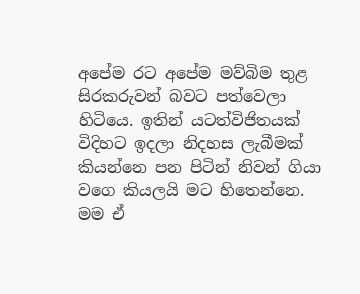අපේම රට අපේම මව්බිම තුළ සිරකරුවන් බවට පත්වෙලා හිටියෙ. ඉතින් යටත්විජිතයක් විදිහට ඉදලා නිදහස ලැබීමක් කියන්නෙ පන පිටින් නිවන් ගියා වගෙ කියලයි මට හිතෙන්නෙ. මම ඒ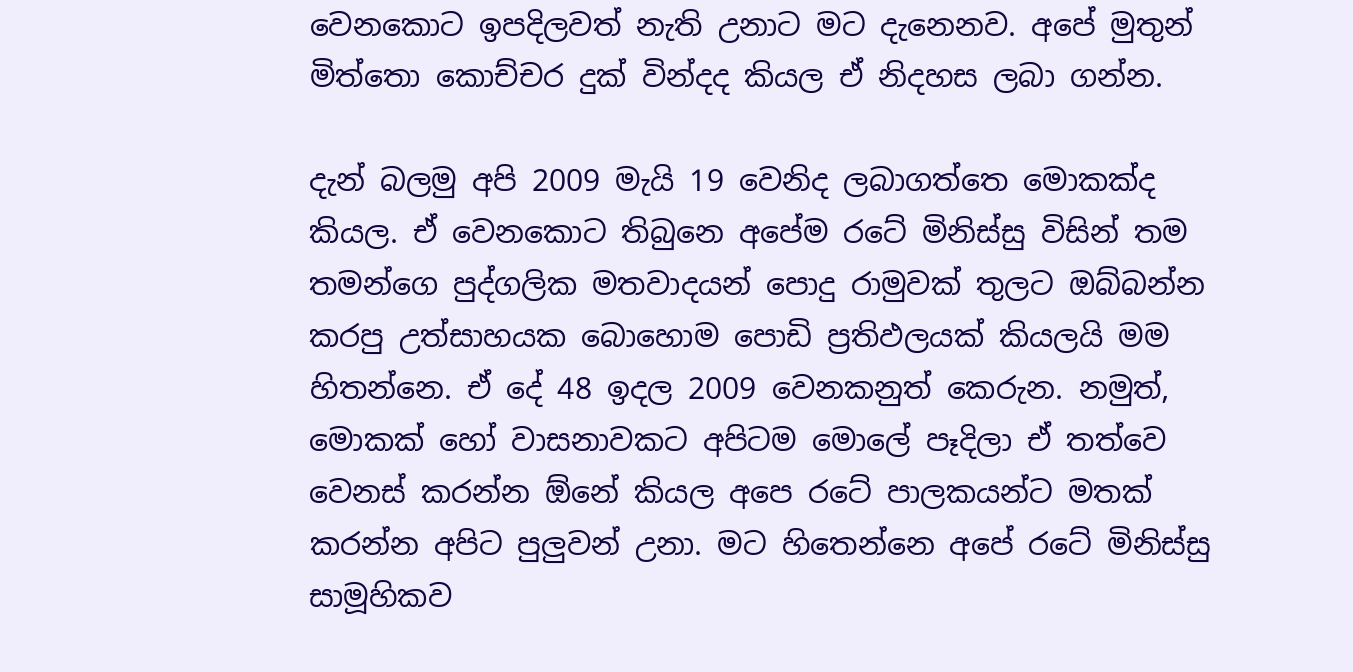වෙනකොට ඉපදිලවත් නැති උනාට මට දැනෙනව. අපේ මුතුන් මිත්තො කොච්චර දුක් වින්දද කියල ඒ නිදහස ලබා ගන්න.

දැන් බලමු අපි 2009 මැයි 19 වෙනිද ලබාගත්තෙ මොකක්ද කියල. ඒ වෙනකොට තිබුනෙ අපේම රටේ මිනිස්සු විසින් තම තමන්ගෙ පුද්ගලික මතවාදයන් පොදු රාමුවක් තුලට ඔබ්බන්න කරපු උත්සාහයක බොහොම පොඩි ප්‍රතිඵලයක් කියලයි මම හිතන්නෙ. ඒ දේ 48 ඉදල 2009 වෙනකනුත් කෙරුන. නමුත්, මොකක් හෝ වාසනාවකට අපිටම මොලේ පෑදිලා ඒ තත්වෙ වෙනස් කරන්න ඕනේ කියල අපෙ රටේ පාලකයන්ට මතක් කරන්න අපිට පුලුවන් උනා. මට හිතෙන්නෙ අපේ රටේ මිනිස්සු සාමූහිකව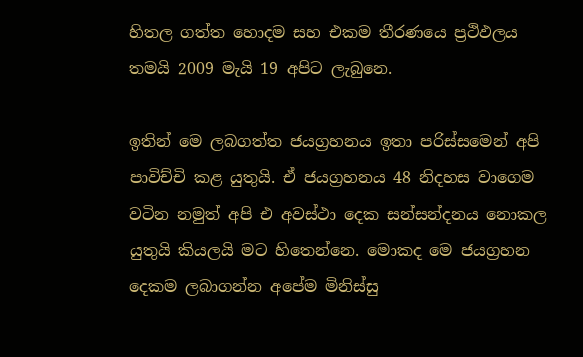හිතල ගත්ත හොදම සහ එකම තීරණයෙ ප්‍රථිඵලය තමයි 2009 මැයි 19 අපිට ලැබුනෙ.

ඉතින් මෙ ලබගත්ත ජයග්‍රහනය ඉතා පරිස්සමෙන් අපි පාවිච්චි කළ යුතුයි. ඒ ජයග්‍රහනය 48 නිදහස වාගෙම වටින නමුත් අපි එ අවස්ථා දෙක සන්සන්දනය නොකල යුතුයි කියලයි මට හිතෙන්නෙ. මොකද මෙ ජයග්‍රහන දෙකම ලබාගන්න අපේම මිනිස්සු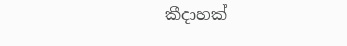කීදාහක්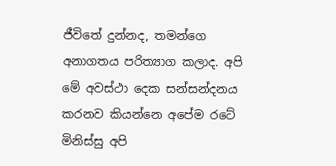ජීවිතේ දුන්නද, තමන්ගෙ අනාගතය පරිත්‍යාග කලාද. අපි මේ අවස්ථා දෙක සන්සන්දනය කරනව කියන්නෙ අපේම රටේ මිනිස්සු අපි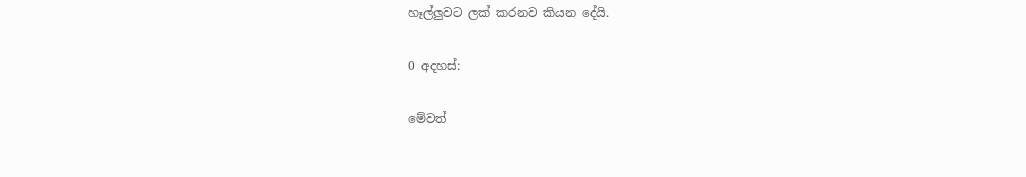හෑල්ලුවට ලක් කරනව කියන දේයි.

0 අදහස්:

මේවත්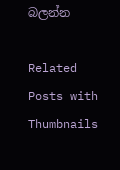බලන්න

Related Posts with Thumbnails